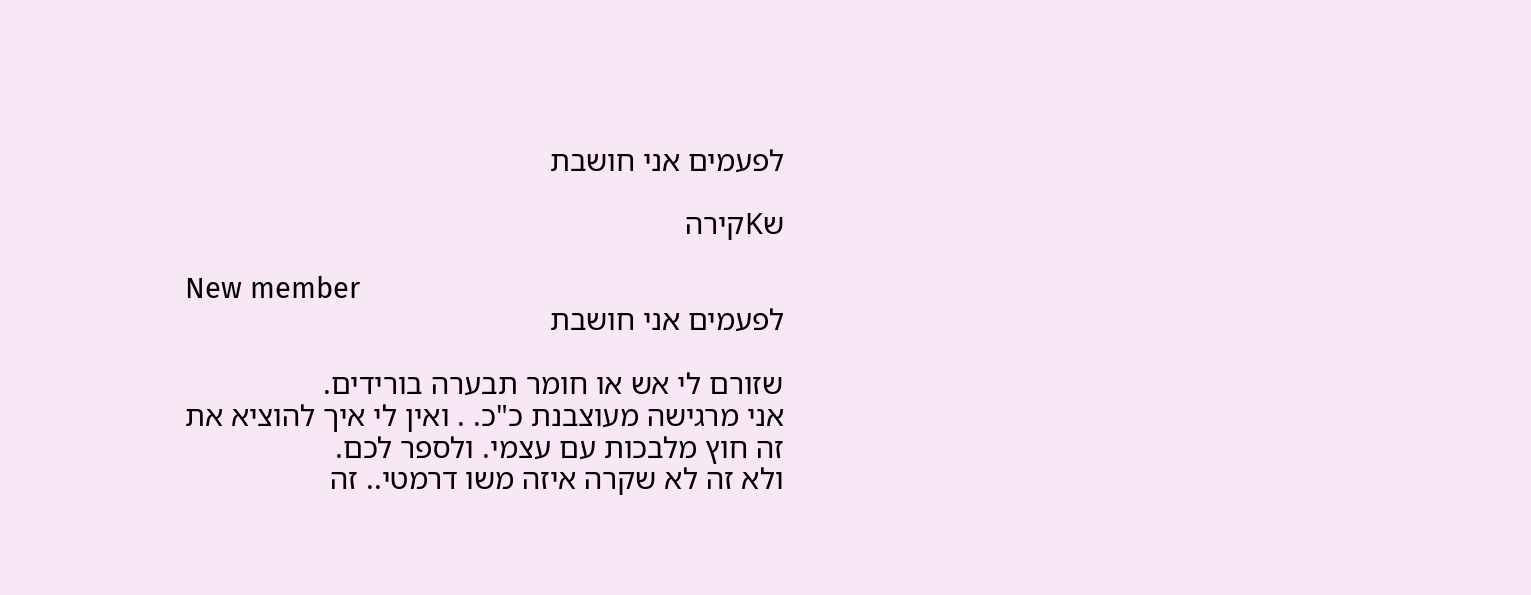לפעמים אני חושבת

שKקירה

New member
לפעמים אני חושבת

שזורם לי אש או חומר תבערה בורידים.
אני מרגישה מעוצבנת כ"כ. . ואין לי איך להוציא את זה חוץ מלבכות עם עצמי. ולספר לכם.
ולא זה לא שקרה איזה משו דרמטי.. זה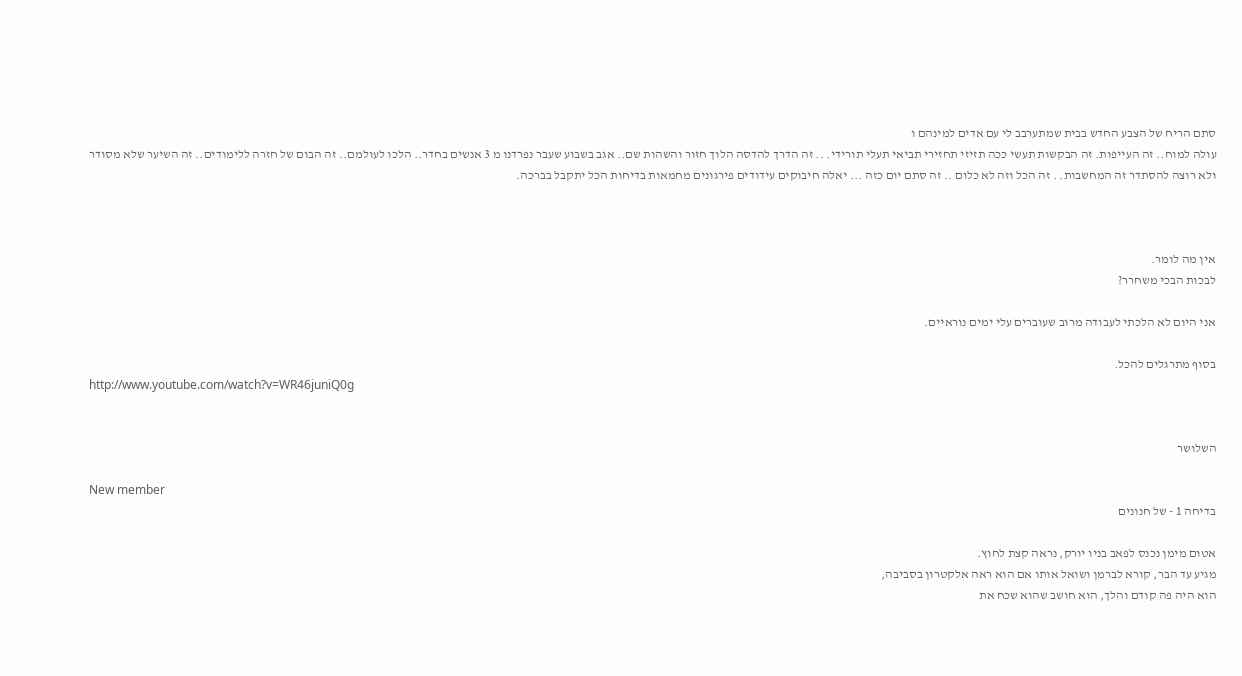סתם הריח של הצבע החדש בבית שמתערבב לי עם אדים למינהם ו
עולה למוח.. זה העייפות. זה הבקשות תעשי ככה תזיזי תחזירי תביאי תעלי תורידי. .. זה הדרך להדסה הלוך חזור והשהות שם.. אגב בשבוע שעבר נפרדנו מ 3 אנשים בחדר.. הלכו לעולמם.. זה הבום של חזרה ללימודים.. זה השיער שלא מסודר ולא רוצה להסתדר זה המחשבות. . זה הכל וזה לא כלום .. זה סתם יום כזה ... יאלה חיבוקים עידודים פירגונים מחמאות בדיחות הכל יתקבל בברכה.



אין מה לומר.
לבכות הבכי משחרר?

אני היום לא הלכתי לעבודה מרוב שעוברים עלי ימים נוראיים.

בסוף מתרגלים להכל.
http://www.youtube.com/watch?v=WR46juniQ0g


השלושר

New member
בדיחה 1 - של חנונים

אטום מימן נכנס לפאב בניו יורק, נראה קצת לחוץ.
מגיע עד הבר, קורא לברמן ושואל אותו אם הוא ראה אלקטרון בסביבה,
הוא היה פה קודם והלך, הוא חושב שהוא שכח את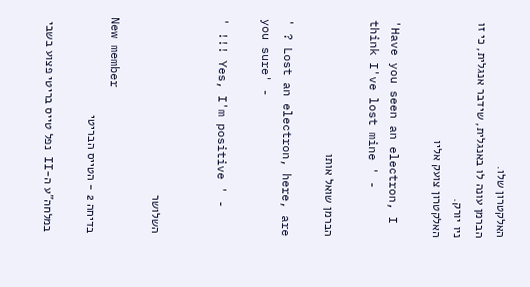האלקטרון שלו.
הברמן עונה לו באנגלית, שידבר אנגלית, כי זו ניו יורק.
האלקטרון צועק אליו

'Have you seen an electron, I think I've lost mine ' -

הברמן שואל אותו

' ? Lost an electron, here, are you sure' -

' !!! Yes, I'm positive ' -


השלושר

New member
בדיחה 2 - הטייס הבריטי

במלחה"ע ה-II נפל טייס בריטי פצוע בשבי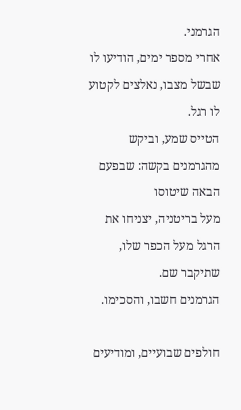הגרמני.
אחרי מספר ימים, הודיעו לו שבשל מצבו, נאלצים לקטוע לו רגל.
הטייס שמע, וביקש מהגרמנים בקשה: שבפעם הבאה שיטוסו
מעל בריטניה, יצניחו את הרגל מעל הכפר שלו, שתיקבר שם.
הגרמנים חשבו, והסכימו.

חולפים שבועיים, ומודיעים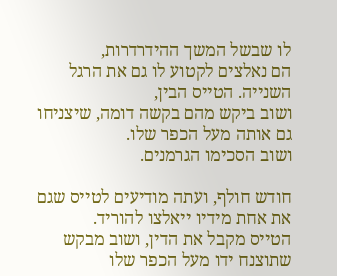לו שבשל המשך ההידרדרות,
הם נאלצים לקטוע לו גם את הרגל השנייה. הטייס הבין,
ושוב ביקש מהם בקשה דומה, שיצניחו גם אותה מעל הכפר שלו.
ושוב הסכימו הגרמנים.

חודש חולף, ועתה מודיעים לטייס שגם את אחת מידיו ייאלצו להוריד.
הטייס מקבל את הדין, ושוב מבקש שתוצנח ידו מעל הכפר שלו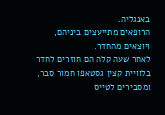באנגליה.
הרופאים מתייעצים ביניהם, ויוצאים מהחדר.
לאחר שעה קלה הם חוזרים לחדר בלוויית קצין גסטאפו חמור סבר,
ומסבירים לטייס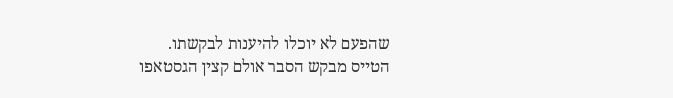שהפעם לא יוכלו להיענות לבקשתו.
הטייס מבקש הסבר אולם קצין הגסטאפו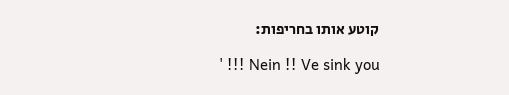קוטע אותו בחריפות:

' !!! Nein !! Ve sink you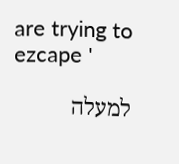are trying to ezcape '

למעלה